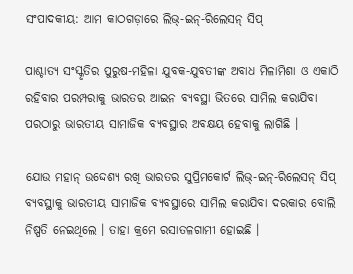ସଂପାଦକୀୟ: ଆମ କାଠଗଡ଼ାରେ ଲିଭ୍‌-ଇନ୍‌-ରିଲେସନ୍ ସିପ୍

ପାଶ୍ଚାତ୍ୟ ସଂସ୍କୃତିର ପୁରୁଷ-ମହିଳା ଯୁବକ-ଯୁବତୀଙ୍କ ଅବାଧ ମିଳାମିଶା ଓ ଏକାଠି ରହିବାର ପରମ୍ପରାକୁ ଭାରତର ଆଇନ ବ୍ୟବସ୍ଥା ଭିତରେ ସାମିଲ କରାଯିବା ପରଠାରୁ ଭାରତୀୟ ସାମାଜିକ ବ୍ୟବସ୍ଥାର ଅବକ୍ଷୟ ହେବାକୁ ଲାଗିଛି ।

ଯୋଉ ମହାନ୍ ଉଦ୍ଦେଶ୍ୟ ରଖି ଭାରତର ସୁପ୍ରିମକୋର୍ଟ ଲିଭ୍‌-ଇନ୍‌-ରିଲେସନ୍ ସିପ୍ ବ୍ୟବସ୍ଥାକୁ ଭାରତୀୟ ସାମାଜିକ ବ୍ୟବସ୍ଥାରେ ସାମିଲ କରାଯିବା ଦରକାର ବୋଲି ନିଷ୍ପତି ନେଇଥିଲେ । ତାହା କ୍ରମେ ରସାତଳଗାମୀ ହୋଇଛି ।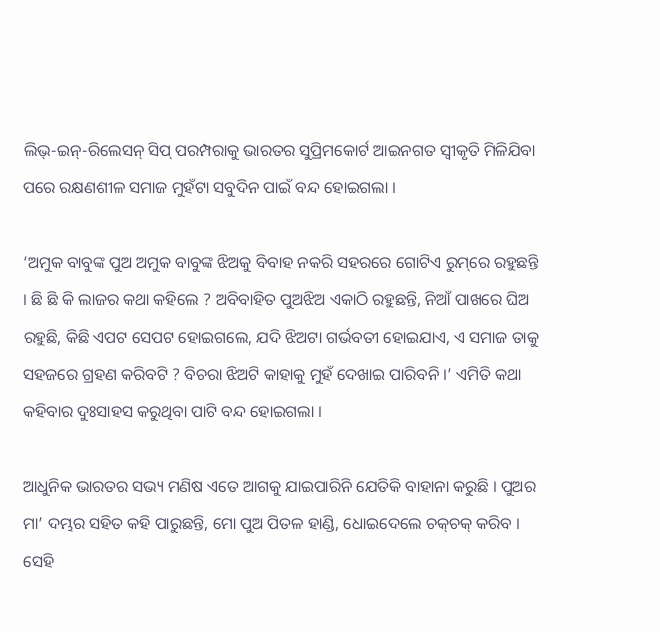ଲିଭ୍‌-ଇନ୍‌-ରିଲେସନ୍ ସିପ୍ ପରମ୍ପରାକୁ ଭାରତର ସୁପ୍ରିମକୋର୍ଟ ଆଇନଗତ ସ୍ୱୀକୃତି ମିଳିଯିବା ପରେ ରକ୍ଷଣଶୀଳ ସମାଜ ମୁହଁଟା ସବୁଦିନ ପାଇଁ ବନ୍ଦ ହୋଇଗଲା ।

‘ଅମୁକ ବାବୁଙ୍କ ପୁଅ ଅମୁକ ବାବୁଙ୍କ ଝିଅକୁ ବିବାହ ନକରି ସହରରେ ଗୋଟିଏ ରୁମ୍‌ରେ ରହୁଛନ୍ତି । ଛି ଛି କି ଲାଜର କଥା କହିଲେ ? ଅବିବାହିତ ପୁଅଝିଅ ଏକାଠି ରହୁଛନ୍ତି, ନିଆଁ ପାଖରେ ଘିଅ ରହୁଛି, କିଛି ଏପଟ ସେପଟ ହୋଇଗଲେ, ଯଦି ଝିଅଟା ଗର୍ଭବତୀ ହୋଇଯାଏ, ଏ ସମାଜ ତାକୁ ସହଜରେ ଗ୍ରହଣ କରିବଟି ? ବିଚରା ଝିଅଟି କାହାକୁ ମୁହଁ ଦେଖାଇ ପାରିବନି ।’ ଏମିତି କଥା କହିବାର ଦୁଃସାହସ କରୁଥିବା ପାଟି ବନ୍ଦ ହୋଇଗଲା ।

ଆଧୁନିକ ଭାରତର ସଭ୍ୟ ମଣିଷ ଏତେ ଆଗକୁ ଯାଇପାରିନି ଯେତିକି ବାହାନା କରୁଛି । ପୁଅର ମା’ ଦମ୍ଭର ସହିତ କହି ପାରୁଛନ୍ତି, ମୋ ପୁଅ ପିତଳ ହାଣ୍ଡି, ଧୋଇଦେଲେ ଚକ୍‌ଚକ୍ କରିବ । ସେହି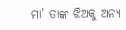ମା’ ତାଙ୍କ ଝିଅକୁ ଅନ୍ୟ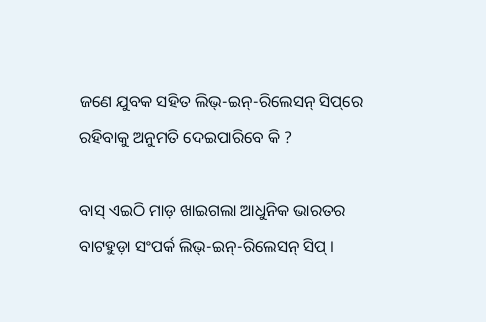ଜଣେ ଯୁବକ ସହିତ ଲିଭ୍‌-ଇନ୍‌-ରିଲେସନ୍ ସିପ୍‌ରେ ରହିବାକୁ ଅନୁମତି ଦେଇପାରିବେ କି ?

ବାସ୍ ଏଇଠି ମାଡ଼ ଖାଇଗଲା ଆଧୁନିକ ଭାରତର ବାଟହୁଡ଼ା ସଂପର୍କ ଲିଭ୍‌-ଇନ୍‌-ରିଲେସନ୍ ସିପ୍ ।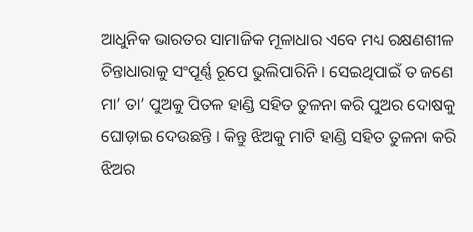ଆଧୁନିକ ଭାରତର ସାମାଜିକ ମୂଳାଧାର ଏବେ ମଧ୍ୟ ରକ୍ଷଣଶୀଳ ଚିନ୍ତାଧାରାକୁ ସଂପୂର୍ଣ୍ଣ ରୂପେ ଭୁଲିପାରିନି । ସେଇଥିପାଇଁ ତ ଜଣେ ମା’ ତା’ ପୁଅକୁ ପିତଳ ହାଣ୍ଡି ସହିତ ତୁଳନା କରି ପୁଅର ଦୋଷକୁ ଘୋଡ଼ାଇ ଦେଉଛନ୍ତି । କିନ୍ତୁ ଝିଅକୁ ମାଟି ହାଣ୍ଡି ସହିତ ତୁଳନା କରି ଝିଅର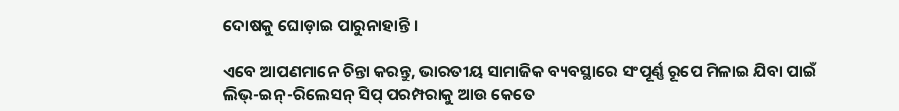ଦୋଷକୁ ଘୋଡ଼ାଇ ପାରୁନାହାନ୍ତି ।

ଏବେ ଆପଣମାନେ ଚିନ୍ତା କରନ୍ତୁ, ଭାରତୀୟ ସାମାଜିକ ବ୍ୟବସ୍ଥାରେ ସଂପୂର୍ଣ୍ଣ ରୂପେ ମିଳାଇ ଯିବା ପାଇଁ ଲିଭ୍‌-ଇନ୍‌-ରିଲେସନ୍ ସିପ୍ ପରମ୍ପରାକୁ ଆଉ କେତେ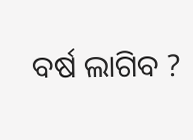ବର୍ଷ ଲାଗିବ ?